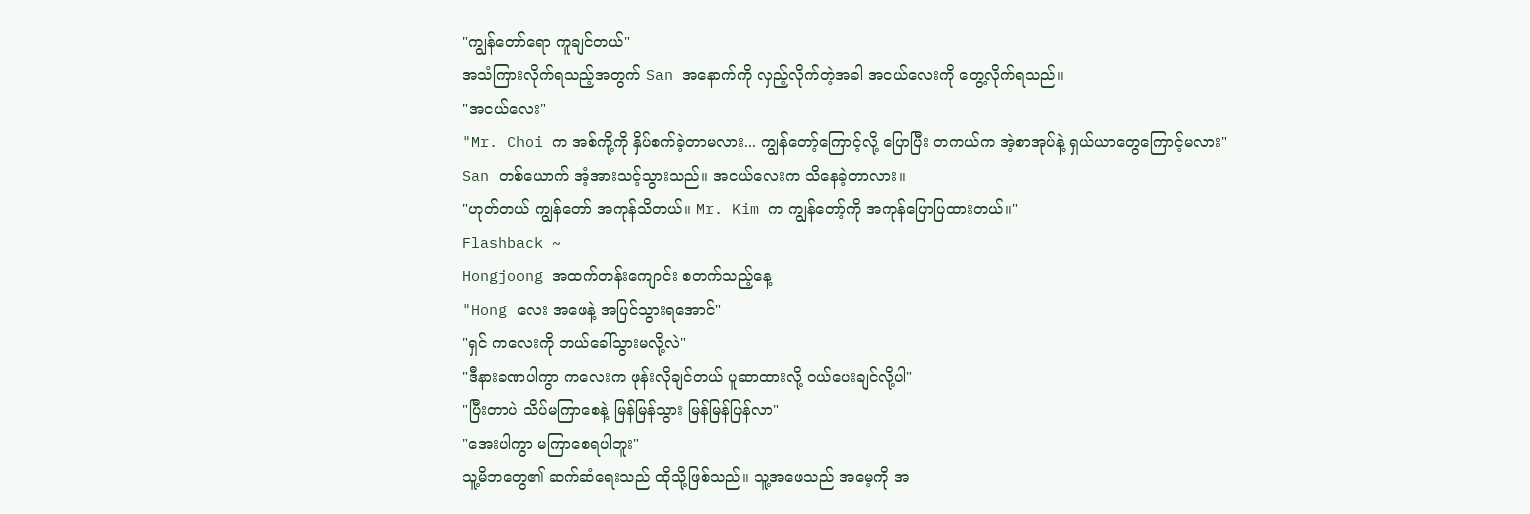"ကျွန်တော်ရော ကူချင်တယ်"
အသံကြားလိုက်ရသည့်အတွက် San အနောက်ကို လှည့်လိုက်တဲ့အခါ အငယ်လေးကို တွေ့လိုက်ရသည်။
"အငယ်လေး"
"Mr. Choi က အစ်ကို့ကို နှိပ်စက်ခဲ့တာမလား... ကျွန်တော့်ကြောင့်လို့ ပြောပြီး တကယ်က အဲ့စာအုပ်နဲ့ ရှယ်ယာတွေကြောင့်မလား"
San တစ်ယောက် အံ့အားသင့်သွားသည်။ အငယ်လေးက သိနေခဲ့တာလား။
"ဟုတ်တယ် ကျွန်တော် အကုန်သိတယ်။ Mr. Kim က ကျွန်တော့်ကို အကုန်ပြောပြထားတယ်။"
Flashback ~
Hongjoong အထက်တန်းကျောင်း စတက်သည့်နေ့
"Hong လေး အဖေနဲ့ အပြင်သွားရအောင်"
"ရှင် ကလေးကို ဘယ်ခေါ်သွားမလို့လဲ"
"ဒီနားခဏပါကွာ ကလေးက ဖုန်းလိုချင်တယ် ပူဆာထားလို့ ဝယ်ပေးချင်လို့ပါ"
"ပြီးတာပဲ သိပ်မကြာစေနဲ့ မြန်မြန်သွား မြန်မြန်ပြန်လာ"
"အေးပါကွာ မကြာစေရပါဘူး"
သူ့မိဘတွေ၏ ဆက်ဆံရေးသည် ထိုသို့ဖြစ်သည်။ သူ့အဖေသည် အမေ့ကို အ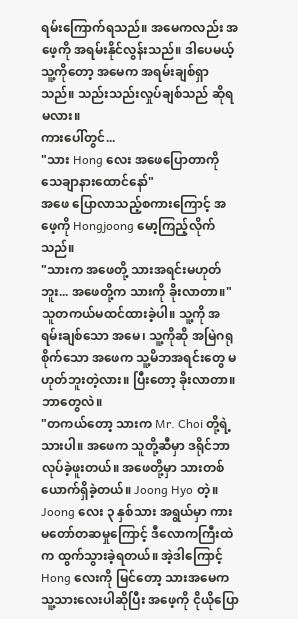ရမ်းကြောက်ရသည်။ အမေကလည်း အဖေ့ကို အရမ်းနိုင်လွန်းသည်။ ဒါပေမယ့် သူ့ကိုတော့ အမေက အရမ်းချစ်ရှာသည်။ သည်းသည်းလှုပ်ချစ်သည် ဆိုရမလား။
ကားပေါ်တွင်...
"သား Hong လေး အဖေပြောတာကို သေချာနားထောင်နော်"
အဖေ ပြောလာသည့်စကားကြောင့် အဖေ့ကို Hongjoong မော့ကြည့်လိုက်သည်။
"သားက အဖေတို့ သားအရင်းမဟုတ်ဘူး... အဖေတို့က သားကို ခိုးလာတာ။"
သူတကယ်မထင်ထားခဲ့ပါ။ သူ့ကို အရမ်းချစ်သော အမေ၊ သူ့ကိုဆို အမြဲဂရုစိုက်သော အဖေက သူ့မိဘအရင်းတွေ မဟုတ်ဘူးတဲ့လား။ ပြီးတော့ ခိုးလာတာ။ ဘာတွေလဲ။
"တကယ်တော့ သားက Mr. Choi တို့ရဲ့ သားပါ။ အဖေက သူတို့ဆီမှာ ဒရိုင်ဘာလုပ်ခဲ့ဖူးတယ်။ အဖေတို့မှာ သားတစ်ယောက်ရှိခဲ့တယ်။ Joong Hyo တဲ့။ Joong လေး ၃ နှစ်သား အရွယ်မှာ ကားမတော်တဆမှုကြောင့် ဒီလောကကြီးထဲက ထွက်သွားခဲ့ရတယ်။ အဲ့ဒါကြောင့် Hong လေးကို မြင်တော့ သားအမေက သူ့သားလေးပါဆိုပြီး အဖေ့ကို ငိုယိုပြော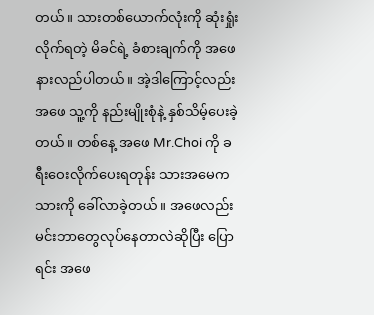တယ်။ သားတစ်ယောက်လုံးကို ဆုံးရှုံးလိုက်ရတဲ့ မိခင်ရဲ့ ခံစားချက်ကို အဖေနားလည်ပါတယ်။ အဲ့ဒါကြောင့်လည်း အဖေ သူ့ကို နည်းမျိုးစုံနဲ့ နှစ်သိမ့်ပေးခဲ့တယ်။ တစ်နေ့ အဖေ Mr.Choi ကို ခရီးဝေးလိုက်ပေးရတုန်း သားအမေက သားကို ခေါ်လာခဲ့တယ်။ အဖေလည်း မင်းဘာတွေလုပ်နေတာလဲဆိုပြီး ပြောရင်း အဖေ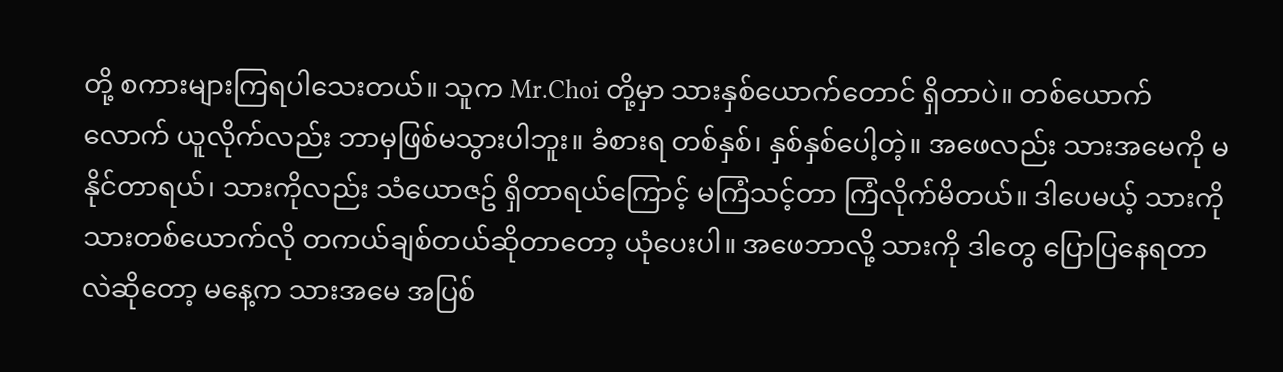တို့ စကားများကြရပါသေးတယ်။ သူက Mr.Choi တို့မှာ သားနှစ်ယောက်တောင် ရှိတာပဲ။ တစ်ယောက်လောက် ယူလိုက်လည်း ဘာမှဖြစ်မသွားပါဘူး။ ခံစားရ တစ်နှစ်၊ နှစ်နှစ်ပေါ့တဲ့။ အဖေလည်း သားအမေကို မနိုင်တာရယ်၊ သားကိုလည်း သံယောဇဥ် ရှိတာရယ်ကြောင့် မကြံသင့်တာ ကြံလိုက်မိတယ်။ ဒါပေမယ့် သားကို သားတစ်ယောက်လို တကယ်ချစ်တယ်ဆိုတာတော့ ယုံပေးပါ။ အဖေဘာလို့ သားကို ဒါတွေ ပြောပြနေရတာလဲဆိုတော့ မနေ့က သားအမေ အပြစ်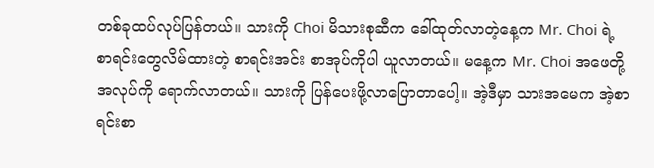တစ်ခုထပ်လုပ်ပြန်တယ်။ သားကို Choi မိသားစုဆီက ခေါ်ထုတ်လာတဲ့နေ့က Mr. Choi ရဲ့ စာရင်းတွေလိမ်ထားတဲ့ စာရင်းအင်း စာအုပ်ကိုပါ ယူလာတယ်။ မနေ့က Mr. Choi အဖေတို့ အလုပ်ကို ရောက်လာတယ်။ သားကို ပြန်ပေးဖို့လာပြောတာပေါ့။ အဲ့ဒီမှာ သားအမေက အဲ့စာရင်းစာ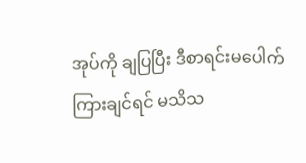အုပ်ကို ချပြပြီး ဒီစာရင်းမပေါက်ကြားချင်ရင် မသိသ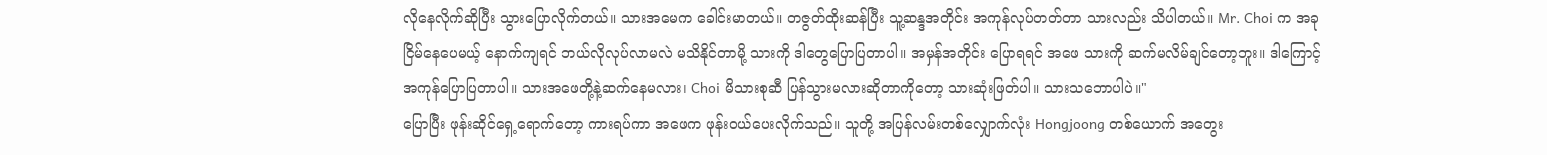လိုနေလိုက်ဆိုပြီး သွားပြောလိုက်တယ်။ သားအမေက ခေါင်းမာတယ်။ တဇွတ်ထိုးဆန်ပြီး သူ့ဆန္ဒအတိုင်း အကုန်လုပ်တတ်တာ သားလည်း သိပါတယ်။ Mr. Choi က အခု ငြိမ်နေပေမယ့် နောက်ကျရင် ဘယ်လိုလုပ်လာမလဲ မသိနိုင်တာမို့ သားကို ဒါတွေပြောပြတာပါ။ အမှန်အတိုင်း ပြောရရင် အဖေ သားကို ဆက်မလိမ်ချင်တော့ဘူး။ ဒါကြောင့် အကုန်ပြောပြတာပါ။ သားအဖေတို့နဲ့ဆက်နေမလား၊ Choi မိသားစုဆီ ပြန်သွားမလားဆိုတာကိုတော့ သားဆုံးဖြတ်ပါ။ သားသဘောပါပဲ။"
ပြောပြီး ဖုန်းဆိုင်ရှေ့ရောက်တော့ ကားရပ်ကာ အဖေက ဖုန်းဝယ်ပေးလိုက်သည်။ သူတို့ အပြန်လမ်းတစ်လျှောက်လုံး Hongjoong တစ်ယောက် အတွေး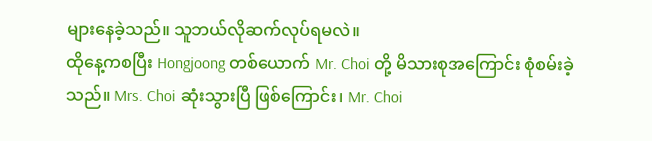များနေခဲ့သည်။ သူဘယ်လိုဆက်လုပ်ရမလဲ။
ထိုနေ့ကစပြီး Hongjoong တစ်ယောက် Mr. Choi တို့ မိသားစုအကြောင်း စုံစမ်းခဲ့သည်။ Mrs. Choi ဆုံးသွားပြီ ဖြစ်ကြောင်း၊ Mr. Choi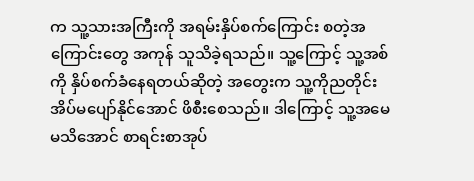က သူ့သားအကြီးကို အရမ်းနှိပ်စက်ကြောင်း စတဲ့အကြောင်းတွေ အကုန် သူသိခဲ့ရသည်။ သူ့ကြောင့် သူ့အစ်ကို နှိပ်စက်ခံနေရတယ်ဆိုတဲ့ အတွေးက သူ့ကိုညတိုင်း အိပ်မပျော်နိုင်အောင် ဖိစီးစေသည်။ ဒါကြောင့် သူ့အမေမသိအောင် စာရင်းစာအုပ်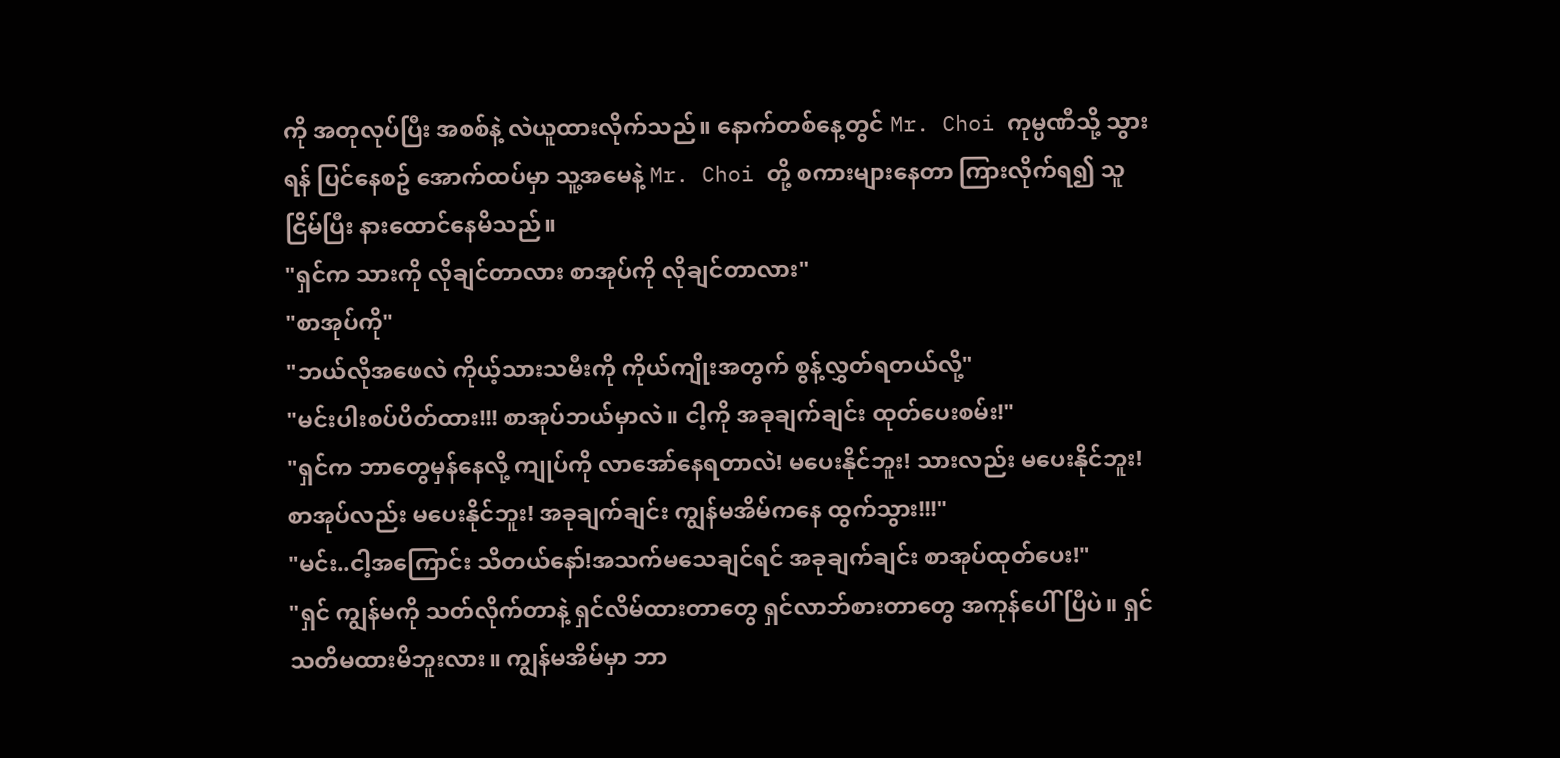ကို အတုလုပ်ပြီး အစစ်နဲ့ လဲယူထားလိုက်သည်။ နောက်တစ်နေ့တွင် Mr. Choi ကုမ္ပဏီသို့ သွားရန် ပြင်နေစဥ် အောက်ထပ်မှာ သူ့အမေနဲ့ Mr. Choi တို့ စကားများနေတာ ကြားလိုက်ရ၍ သူငြိမ်ပြီး နားထောင်နေမိသည်။
"ရှင်က သားကို လိုချင်တာလား စာအုပ်ကို လိုချင်တာလား"
"စာအုပ်ကို"
"ဘယ်လိုအဖေလဲ ကိုယ့်သားသမီးကို ကိုယ်ကျိုးအတွက် စွန့်လွှတ်ရတယ်လို့"
"မင်းပါးစပ်ပိတ်ထား!!! စာအုပ်ဘယ်မှာလဲ။ ငါ့ကို အခုချက်ချင်း ထုတ်ပေးစမ်း!"
"ရှင်က ဘာတွေမှန်နေလို့ ကျုပ်ကို လာအော်နေရတာလဲ! မပေးနိုင်ဘူး! သားလည်း မပေးနိုင်ဘူး! စာအုပ်လည်း မပေးနိုင်ဘူး! အခုချက်ချင်း ကျွန်မအိမ်ကနေ ထွက်သွား!!!"
"မင်း..ငါ့အကြောင်း သိတယ်နော်!အသက်မသေချင်ရင် အခုချက်ချင်း စာအုပ်ထုတ်ပေး!"
"ရှင် ကျွန်မကို သတ်လိုက်တာနဲ့ ရှင်လိမ်ထားတာတွေ ရှင်လာဘ်စားတာတွေ အကုန်ပေါ်ပြီပဲ။ ရှင် သတိမထားမိဘူးလား။ ကျွန်မအိမ်မှာ ဘာ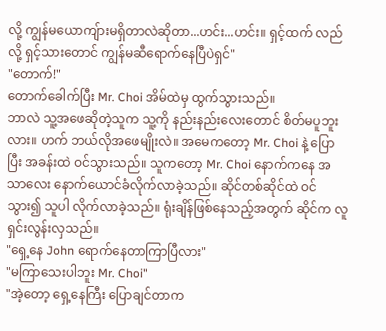လို့ ကျွန်မယောကျ်ားမရှိတာလဲဆိုတာ...ဟင်း...ဟင်း။ ရှင့်ထက် လည်လို့ ရှင့်သားတောင် ကျွန်မဆီရောက်နေပြီပဲရှင်"
"တောက်!"
တောက်ခေါက်ပြီး Mr. Choi အိမ်ထဲမှ ထွက်သွားသည်။
ဘာလဲ သူ့အဖေဆိုတဲ့သူက သူ့ကို နည်းနည်းလေးတောင် စိတ်မပူဘူးလား။ ဟက် ဘယ်လိုအဖေမျိုးလဲ။ အမေကတော့ Mr. Choi နဲ့ ပြောပြီး အခန်းထဲ ဝင်သွားသည်။ သူကတော့ Mr. Choi နောက်ကနေ အသာလေး နောက်ယောင်ခံလိုက်လာခဲ့သည်။ ဆိုင်တစ်ဆိုင်ထဲ ဝင်သွား၍ သူပါ လိုက်လာခဲ့သည်။ ရုံးချိန်ဖြစ်နေသည့်အတွက် ဆိုင်က လူရှင်းလွန်းလှသည်။
"ရှေ့နေ John ရောက်နေတာကြာပြီလား"
"မကြာသေးပါဘူး Mr. Choi"
"အဲ့တော့ ရှေ့နေကြီး ပြောချင်တာက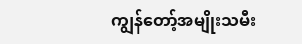ကျွန်တော့်အမျိုးသမီး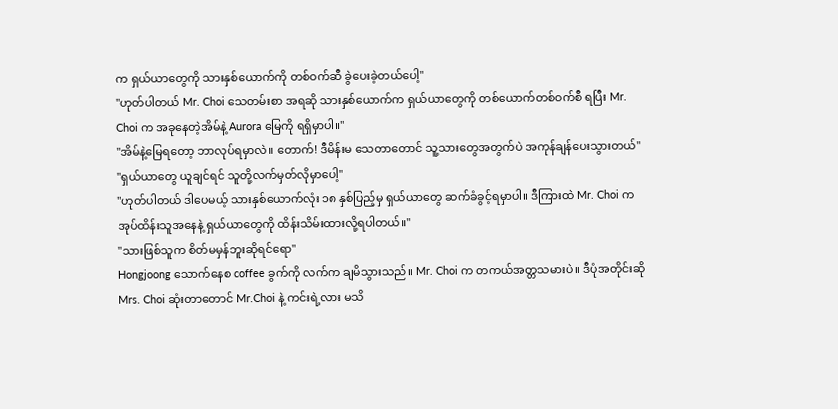က ရှယ်ယာတွေကို သားနှစ်ယောက်ကို တစ်ဝက်ဆီ ခွဲပေးခဲ့တယ်ပေါ့"
"ဟုတ်ပါတယ် Mr. Choi သေတမ်းစာ အရဆို သားနှစ်ယောက်က ရှယ်ယာတွေကို တစ်ယောက်တစ်ဝက်စီ ရပြီး Mr. Choi က အခုနေတဲ့အိမ်နဲ့ Aurora မြေကို ရရှိမှာပါ။"
"အိမ်နဲ့မြေရတော့ ဘာလုပ်ရမှာလဲ။ တောက်! ဒီမိန်းမ သေတာတောင် သူ့သားတွေအတွက်ပဲ အကုန်ချန်ပေးသွားတယ်"
"ရှယ်ယာတွေ ယူချင်ရင် သူတို့လက်မှတ်လိုမှာပေါ့"
"ဟုတ်ပါတယ် ဒါပေမယ့် သားနှစ်ယောက်လုံး ၁၈ နှစ်ပြည့်မှ ရှယ်ယာတွေ ဆက်ခံခွင့်ရမှာပါ။ ဒီကြားထဲ Mr. Choi က အုပ်ထိန်းသူအနေနဲ့ ရှယ်ယာတွေကို ထိန်းသိမ်းထားလို့ရပါတယ်။"
"သားဖြစ်သူက စိတ်မမှန်ဘူးဆိုရင်ရော"
Hongjoong သောက်နေစ coffee ခွက်ကို လက်က ချမိသွားသည်။ Mr. Choi က တကယ်အတ္တသမားပဲ။ ဒီပုံအတိုင်းဆို Mrs. Choi ဆုံးတာတောင် Mr.Choi နဲ့ ကင်းရဲ့လား မသိ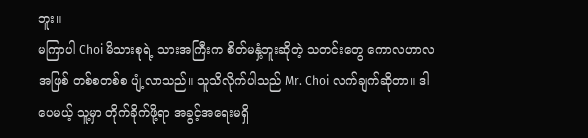ဘူး။
မကြာပါ Choi မိသားစုရဲ့ သားအကြီးက စိတ်မနှံ့ဘူးဆိုတဲ့ သတင်းတွေ ကောလဟာလအဖြစ် တစ်စတစ်စ ပျံ့လာသည်။ သူသိလိုက်ပါသည် Mr. Choi လက်ချက်ဆိုတာ။ ဒါပေမယ့် သူ့မှာ တိုက်ခိုက်ဖို့ရာ အခွင့်အရေးမရှိ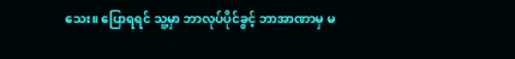သေး။ ပြောရရင် သူ့မှာ ဘာလုပ်ပိုင်ခွင့် ဘာအာဏာမှ မ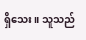ရှိသေး။ သူသည်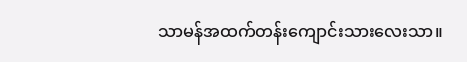သာမန်အထက်တန်းကျောင်းသားလေးသာ။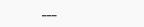___